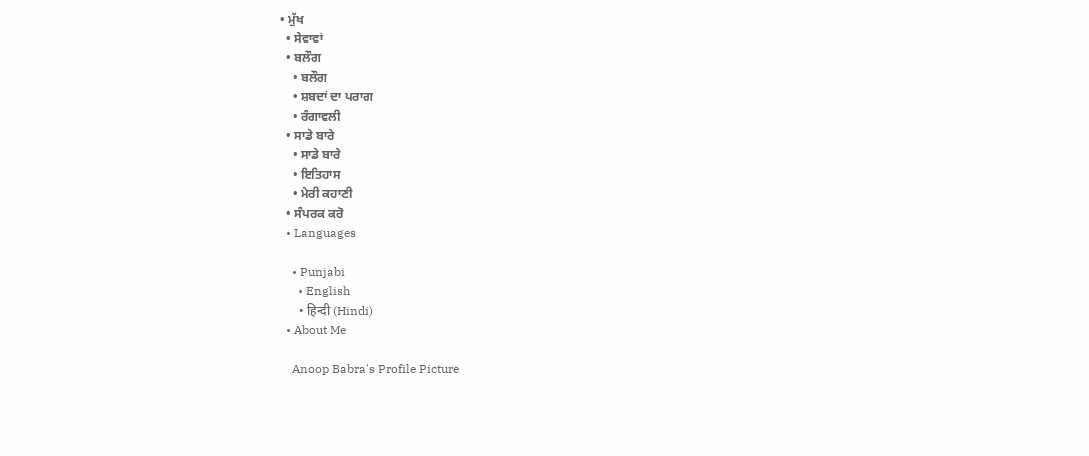• ਮੁੱਖ
  • ਸੇਵਾਵਾਂ
  • ਬਲੌਗ
    • ਬਲੌਗ
    • ਸ਼ਬਦਾਂ ਦਾ ਪਰਾਗ
    • ਰੰਗਾਵਲੀ
  • ਸਾਡੇ ਬਾਰੇ
    • ਸਾਡੇ ਬਾਰੇ
    • ਇਤਿਹਾਸ
    • ਮੇਰੀ ਕਹਾਣੀ
  • ਸੰਪਰਕ ਕਰੋ
  • Languages

    • Punjabi
      • English
      • हिन्दी (Hindi)
  • About Me

    Anoop Babra's Profile Picture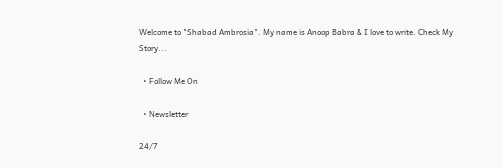Welcome to "Shabad Ambrosia". My name is Anoop Babra & I love to write. Check My Story...

  • Follow Me On

  • Newsletter

24/7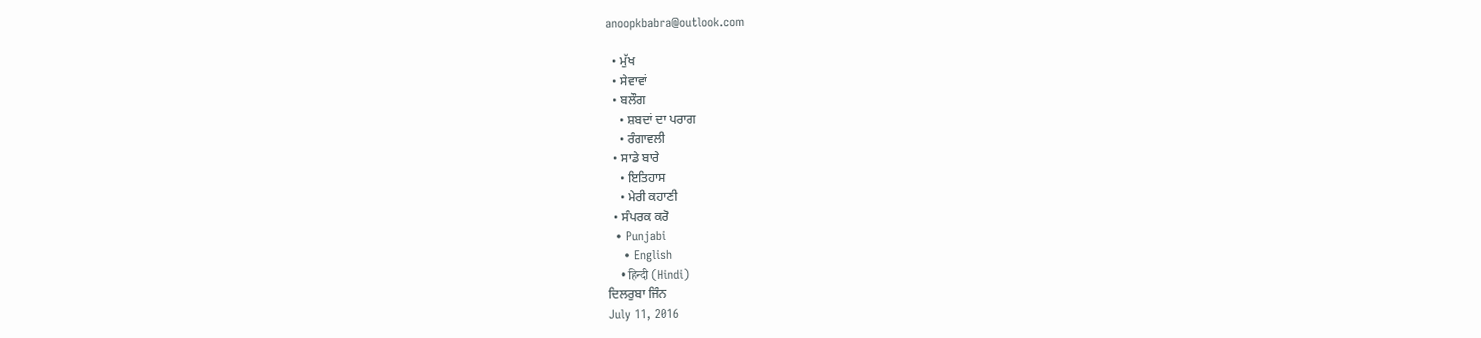anoopkbabra@outlook.com

  • ਮੁੱਖ
  • ਸੇਵਾਵਾਂ
  • ਬਲੌਗ
    • ਸ਼ਬਦਾਂ ਦਾ ਪਰਾਗ
    • ਰੰਗਾਵਲੀ
  • ਸਾਡੇ ਬਾਰੇ
    • ਇਤਿਹਾਸ
    • ਮੇਰੀ ਕਹਾਣੀ
  • ਸੰਪਰਕ ਕਰੋ
  • Punjabi
    • English
    • हिन्दी (Hindi)
ਦਿਲਰੁਬਾ ਜਿੰਨ
July 11, 2016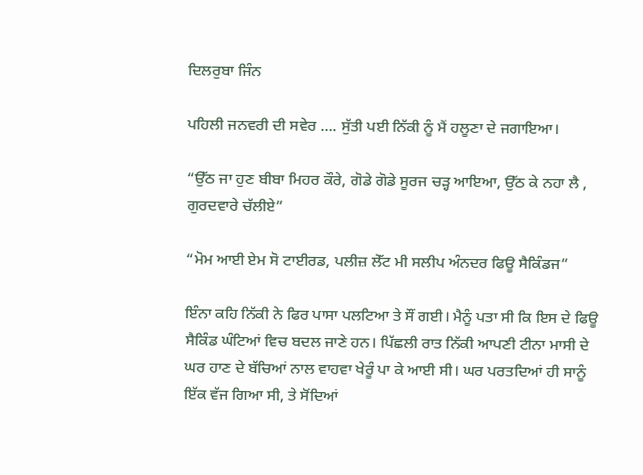ਦਿਲਰੁਬਾ ਜਿੰਨ

ਪਹਿਲੀ ਜਨਵਰੀ ਦੀ ਸਵੇਰ …. ਸੁੱਤੀ ਪਈ ਨਿੱਕੀ ਨੂੰ ਮੈਂ ਹਲੂਣਾ ਦੇ ਜਗਾਇਆ।

“ਉੱਠ ਜਾ ਹੁਣ ਬੀਬਾ ਮਿਹਰ ਕੌਰੇ, ਗੋਡੇ ਗੋਡੇ ਸੂਰਜ ਚੜ੍ਹ ਆਇਆ, ਉੱਠ ਕੇ ਨਹਾ ਲੈ , ਗੁਰਦਵਾਰੇ ਚੱਲੀਏ”

“ਮੋਮ ਆਈ ਏਮ ਸੋ ਟਾਈਰਡ, ਪਲੀਜ਼ ਲੇੱਟ ਮੀ ਸਲੀਪ ਅੰਨਦਰ ਫਿਊ ਸੈਕਿੰਡਜ”

ਇੰਨਾ ਕਹਿ ਨਿੱਕੀ ਨੇ ਫਿਰ ਪਾਸਾ ਪਲਟਿਆ ਤੇ ਸੌਂ ਗਈ। ਮੈਨੂੰ ਪਤਾ ਸੀ ਕਿ ਇਸ ਦੇ ਫਿਊ ਸੈਕਿੰਡ ਘੰਟਿਆਂ ਵਿਚ ਬਦਲ ਜਾਣੇ ਹਨ। ਪਿੱਛਲੀ ਰਾਤ ਨਿੱਕੀ ਆਪਣੀ ਟੀਨਾ ਮਾਸੀ ਦੇ ਘਰ ਹਾਣ ਦੇ ਬੱਚਿਆਂ ਨਾਲ ਵਾਹਵਾ ਖੇਰੂੰ ਪਾ ਕੇ ਆਈ ਸੀ। ਘਰ ਪਰਤਦਿਆਂ ਹੀ ਸਾਨੂੰ ਇੱਕ ਵੱਜ ਗਿਆ ਸੀ, ਤੇ ਸੋਂਦਿਆਂ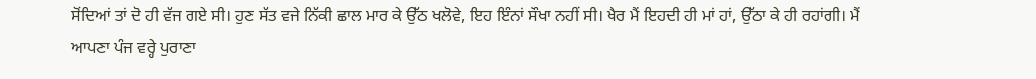ਸੋਂਦਿਆਂ ਤਾਂ ਦੋ ਹੀ ਵੱਜ ਗਏ ਸੀ। ਹੁਣ ਸੱਤ ਵਜੇ ਨਿੱਕੀ ਛਾਲ ਮਾਰ ਕੇ ਉੱਠ ਖਲੋਵੇ, ਇਹ ਇੰਨਾਂ ਸੌਖਾ ਨਹੀਂ ਸੀ। ਖੈਰ ਮੈਂ ਇਹਦੀ ਹੀ ਮਾਂ ਹਾਂ, ਉੱਠਾ ਕੇ ਹੀ ਰਹਾਂਗੀ। ਮੈਂ ਆਪਣਾ ਪੰਜ ਵਰ੍ਹੇ ਪੁਰਾਣਾ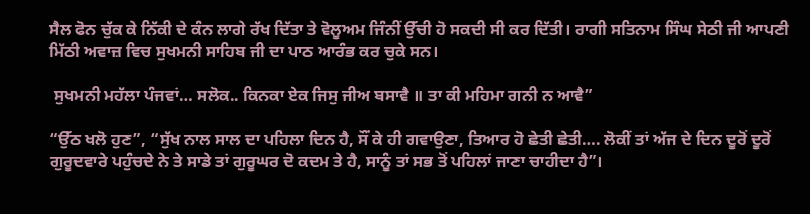ਸੈਲ ਫੋਨ ਚੁੱਕ ਕੇ ਨਿੱਕੀ ਦੇ ਕੰਨ ਲਾਗੇ ਰੱਖ ਦਿੱਤਾ ਤੇ ਵੋਲੂਅਮ ਜਿੰਨੀਂ ਉੱਚੀ ਹੋ ਸਕਦੀ ਸੀ ਕਰ ਦਿੱਤੀ। ਰਾਗੀ ਸਤਿਨਾਮ ਸਿੰਘ ਸੇਠੀ ਜੀ ਆਪਣੀ ਮਿੱਠੀ ਅਵਾਜ਼ ਵਿਚ ਸੁਖਮਨੀ ਸਾਹਿਬ ਜੀ ਦਾ ਪਾਠ ਆਰੰਭ ਕਰ ਚੁਕੇ ਸਨ।

 ਸੁਖਮਨੀ ਮਹੱਲਾ ਪੰਜਵਾਂ… ਸਲੋਕ.. ਕਿਨਕਾ ਏਕ ਜਿਸੁ ਜੀਅ ਬਸਾਵੈ ॥ ਤਾ ਕੀ ਮਹਿਮਾ ਗਨੀ ਨ ਆਵੈ”

“ਉੱਠ ਖਲੋ ਹੁਣ”, “ਸੁੱਖ ਨਾਲ ਸਾਲ ਦਾ ਪਹਿਲਾ ਦਿਨ ਹੈ, ਸੌਂ ਕੇ ਹੀ ਗਵਾਉਣਾ, ਤਿਆਰ ਹੋ ਛੇਤੀ ਛੇਤੀ…. ਲੋਕੀਂ ਤਾਂ ਅੱਜ ਦੇ ਦਿਨ ਦੂਰੋਂ ਦੂਰੋਂ ਗੁਰੂਦਵਾਰੇ ਪਹੁੰਚਦੇ ਨੇ ਤੇ ਸਾਡੇ ਤਾਂ ਗੁਰੂਘਰ ਦੋ ਕਦਮ ਤੇ ਹੈ, ਸਾਨੂੰ ਤਾਂ ਸਭ ਤੋਂ ਪਹਿਲਾਂ ਜਾਣਾ ਚਾਹੀਦਾ ਹੈ”।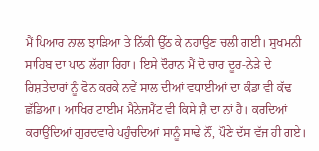ਮੈਂ ਪਿਆਰ ਨਾਲ ਝਾੜਿਆ ਤੇ ਨਿੱਕੀ ਉੱਠ ਕੇ ਨਹਾਉਣ ਚਲੀ ਗਈ। ਸੁਖਮਨੀ ਸਾਹਿਬ ਦਾ ਪਾਠ ਲੱਗਾ ਰਿਹਾ। ਇਸੇ ਦੌਰਾਨ ਮੈਂ ਦੋ ਚਾਰ ਦੂਰ-ਨੇੜੇ ਦੇ ਰਿਸ਼ਤੇਦਾਰਾਂ ਨੂੰ ਫੋਨ ਕਰਕੇ ਨਵੇਂ ਸਾਲ ਦੀਆਂ ਵਧਾਈਆਂ ਦਾ ਕੰਡਾ ਵੀ ਕੱਢ ਛੱਡਿਆ। ਆਖਿਰ ਟਾਈਮ ਮੈਨੇਜਮੈਂਟ ਵੀ ਕਿਸੇ ਸ਼ੈ ਦਾ ਨਾਂ ਹੈ। ਕਰਦਿਆਂ ਕਰਾਉਂਦਿਆਂ ਗੁਰਦਵਾਰੇ ਪਹੁੰਚਦਿਆਂ ਸਾਨੂੰ ਸਾਢੇ ਨੌਂ, ਪੌਣੇ ਦੱਸ ਵੱਜ ਹੀ ਗਏ।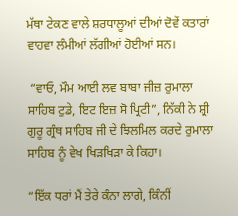ਮੱਥਾ ਟੇਕਣ ਵਾਲੇ ਸ਼ਰਧਾਲੂਆਂ ਦੀਆਂ ਦੋਵੇਂ ਕਤਾਰਾਂ ਵਾਹਵਾ ਲੰਮੀਆਂ ਲੱਗੀਆਂ ਹੋਈਆਂ ਸਨ।

 “ਵਾਓ, ਮੌਮ ਆਈ ਲਵ ਬਾਬਾ ਜੀਜ਼ ਰੁਮਾਲਾ ਸਾਹਿਬ ਟੁਡੇ, ਇਟ ਇਜ਼ ਸੋ ਪ੍ਰਿਟੀ”, ਨਿੱਕੀ ਨੇ ਸ਼੍ਰੀ ਗੁਰੂ ਗ੍ਰੰਥ ਸਾਹਿਬ ਜੀ ਦੇ ਝਿਲਮਿਲ ਕਰਦੇ ਰੁਮਾਲਾ ਸਾਹਿਬ ਨੂੰ ਵੇਖ ਖਿੜਖਿੜਾ ਕੇ ਕਿਹਾ।

“ਇੱਕ ਧਰਾਂ ਮੈਂ ਤੇਰੇ ਕੰਨਾ ਲਾਗੇ, ਕਿੰਨੀਂ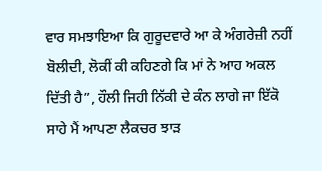ਵਾਰ ਸਮਝਾਇਆ ਕਿ ਗੁਰੂਦਵਾਰੇ ਆ ਕੇ ਅੰਗਰੇਜ਼ੀ ਨਹੀਂ ਬੋਲੀਦੀ, ਲੋਕੀਂ ਕੀ ਕਹਿਣਗੇ ਕਿ ਮਾਂ ਨੇ ਆਹ ਅਕਲ ਦਿੱਤੀ ਹੈ”, ਹੌਲੀ ਜਿਹੀ ਨਿੱਕੀ ਦੇ ਕੰਨ ਲਾਗੇ ਜਾ ਇੱਕੋ ਸਾਹੇ ਮੈਂ ਆਪਣਾ ਲੈਕਚਰ ਝਾੜ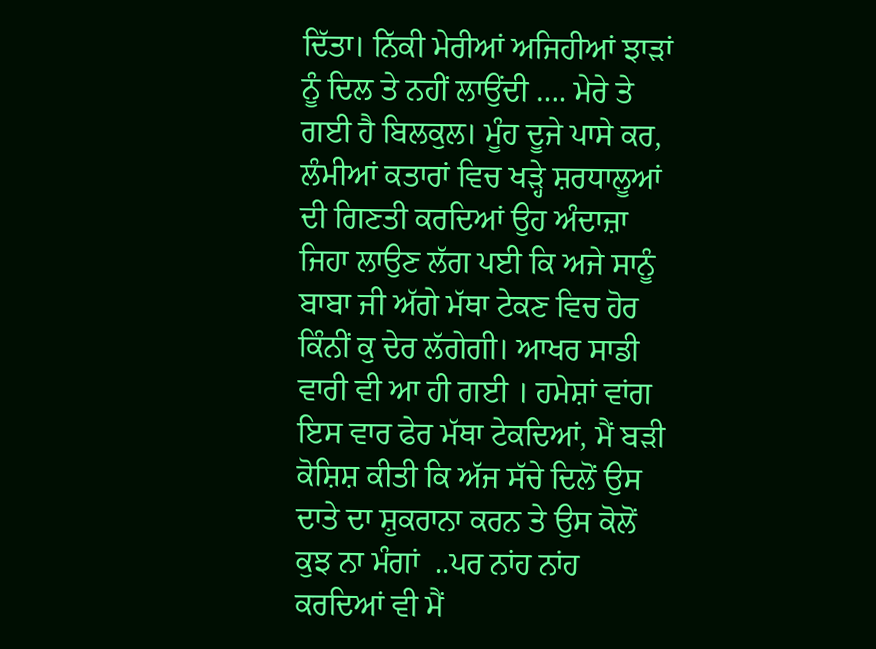ਦਿੱਤਾ। ਨਿੱਕੀ ਮੇਰੀਆਂ ਅਜਿਹੀਆਂ ਝਾੜਾਂ ਨੂੰ ਦਿਲ ਤੇ ਨਹੀਂ ਲਾਉਂਦੀ …. ਮੇਰੇ ਤੇ ਗਈ ਹੈ ਬਿਲਕੁਲ। ਮੂੰਹ ਦੂਜੇ ਪਾਸੇ ਕਰ,  ਲੰਮੀਆਂ ਕਤਾਰਾਂ ਵਿਚ ਖੜ੍ਹੇ ਸ਼ਰਧਾਲੂਆਂ ਦੀ ਗਿਣਤੀ ਕਰਦਿਆਂ ਉਹ ਅੰਦਾਜ਼ਾ ਜਿਹਾ ਲਾਉਣ ਲੱਗ ਪਈ ਕਿ ਅਜੇ ਸਾਨੂੰ ਬਾਬਾ ਜੀ ਅੱਗੇ ਮੱਥਾ ਟੇਕਣ ਵਿਚ ਹੋਰ ਕਿੰਨੀਂ ਕੁ ਦੇਰ ਲੱਗੇਗੀ। ਆਖਰ ਸਾਡੀ ਵਾਰੀ ਵੀ ਆ ਹੀ ਗਈ । ਹਮੇਸ਼ਾਂ ਵਾਂਗ ਇਸ ਵਾਰ ਫੇਰ ਮੱਥਾ ਟੇਕਦਿਆਂ, ਮੈਂ ਬੜੀ ਕੋਸ਼ਿਸ਼ ਕੀਤੀ ਕਿ ਅੱਜ ਸੱਚੇ ਦਿਲੋਂ ਉਸ ਦਾਤੇ ਦਾ ਸ਼ੁਕਰਾਨਾ ਕਰਨ ਤੇ ਉਸ ਕੋਲੋਂ ਕੁਝ ਨਾ ਮੰਗਾਂ  ..ਪਰ ਨਾਂਹ ਨਾਂਹ ਕਰਦਿਆਂ ਵੀ ਮੈਂ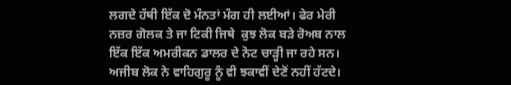ਲਗਦੇ ਹੱਥੀ ਇੱਕ ਦੋ ਮੰਨਤਾਂ ਮੰਗ ਹੀ ਲਈਆਂ। ਫੇਰ ਮੇਰੀ ਨਜ਼ਰ ਗੋਲਕ ਤੇ ਜਾ ਟਿਕੀ ਜਿਥੇ  ਕੁਝ ਲੋਕ ਬੜੇ ਰੋਅਬ ਨਾਲ ਇੱਕ ਇੱਕ ਅਮਰੀਕਨ ਡਾਲਰ ਦੇ ਨੋਟ ਚਾੜ੍ਹੀ ਜਾ ਰਹੇ ਸਨ। ਅਜੀਬ ਲੋਕ ਨੇ ਵਾਹਿਗੁਰੂ ਨੂੰ ਵੀ ਝਕਾਵੀਂ ਦੇਣੋਂ ਨਹੀਂ ਹੱਟਦੇ।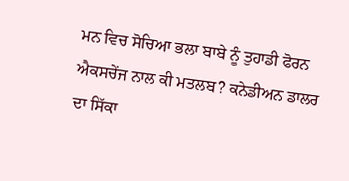ਮਨ ਵਿਚ ਸੋਚਿਆ ਭਲਾ ਬਾਬੇ ਨੂੰ ਤੁਹਾਡੀ ਫੋਰਨ ਐਕਸਚੇਂਜ ਨਾਲ ਕੀ ਮਤਲਬ? ਕਨੇਡੀਅਨ ਡਾਲਰ ਦਾ ਸਿੱਕਾ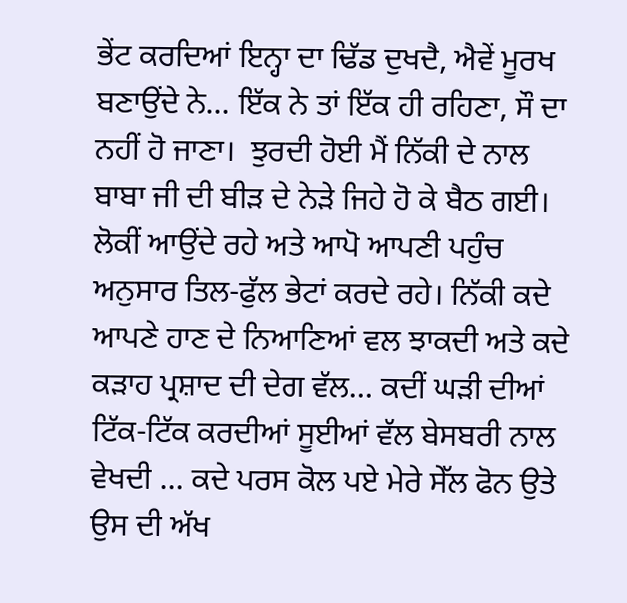ਭੇਂਟ ਕਰਦਿਆਂ ਇਨ੍ਹਾ ਦਾ ਢਿੱਡ ਦੁਖਦੈ, ਐਵੇਂ ਮੂਰਖ ਬਣਾਉਂਦੇ ਨੇ… ਇੱਕ ਨੇ ਤਾਂ ਇੱਕ ਹੀ ਰਹਿਣਾ, ਸੌ ਦਾ ਨਹੀਂ ਹੋ ਜਾਣਾ।  ਝੁਰਦੀ ਹੋਈ ਮੈਂ ਨਿੱਕੀ ਦੇ ਨਾਲ ਬਾਬਾ ਜੀ ਦੀ ਬੀੜ ਦੇ ਨੇੜੇ ਜਿਹੇ ਹੋ ਕੇ ਬੈਠ ਗਈ। ਲੋਕੀਂ ਆਉਂਦੇ ਰਹੇ ਅਤੇ ਆਪੋ ਆਪਣੀ ਪਹੁੰਚ ਅਨੁਸਾਰ ਤਿਲ-ਫੁੱਲ ਭੇਟਾਂ ਕਰਦੇ ਰਹੇ। ਨਿੱਕੀ ਕਦੇ ਆਪਣੇ ਹਾਣ ਦੇ ਨਿਆਣਿਆਂ ਵਲ ਝਾਕਦੀ ਅਤੇ ਕਦੇ ਕੜਾਹ ਪ੍ਰਸ਼ਾਦ ਦੀ ਦੇਗ ਵੱਲ… ਕਦੀਂ ਘੜੀ ਦੀਆਂ ਟਿੱਕ-ਟਿੱਕ ਕਰਦੀਆਂ ਸੂਈਆਂ ਵੱਲ ਬੇਸਬਰੀ ਨਾਲ ਵੇਖਦੀ … ਕਦੇ ਪਰਸ ਕੋਲ ਪਏ ਮੇਰੇ ਸੇੱਲ ਫੋਨ ਉਤੇ ਉਸ ਦੀ ਅੱਖ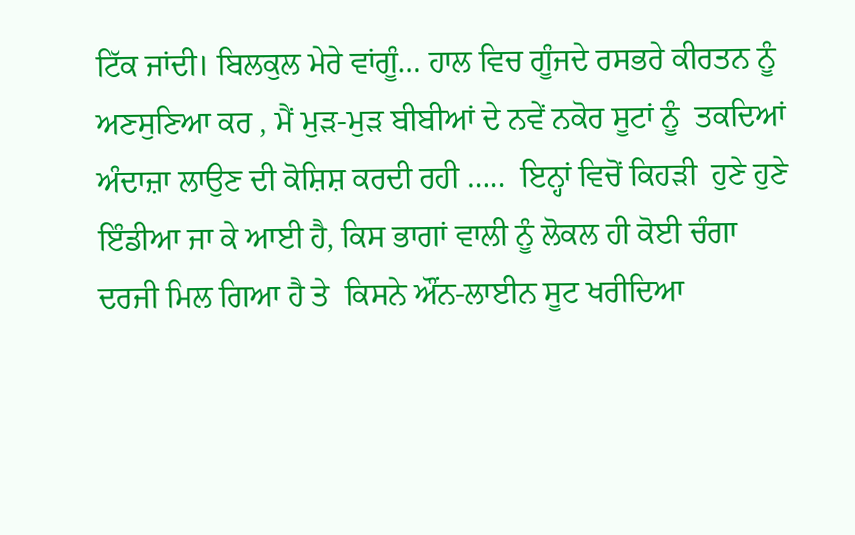ਟਿੱਕ ਜਾਂਦੀ। ਬਿਲਕੁਲ ਮੇਰੇ ਵਾਂਗੂੰ… ਹਾਲ ਵਿਚ ਗੂੰਜਦੇ ਰਸਭਰੇ ਕੀਰਤਨ ਨੂੰ ਅਣਸੁਣਿਆ ਕਰ , ਮੈਂ ਮੁੜ-ਮੁੜ ਬੀਬੀਆਂ ਦੇ ਨਵੇਂ ਨਕੋਰ ਸੂਟਾਂ ਨੂੰ  ਤਕਦਿਆਂ ਅੰਦਾਜ਼ਾ ਲਾਉਣ ਦੀ ਕੋਸ਼ਿਸ਼ ਕਰਦੀ ਰਹੀ …..  ਇਨ੍ਹਾਂ ਵਿਚੋਂ ਕਿਹੜੀ  ਹੁਣੇ ਹੁਣੇ ਇੰਡੀਆ ਜਾ ਕੇ ਆਈ ਹੈ, ਕਿਸ ਭਾਗਾਂ ਵਾਲੀ ਨੂੰ ਲੋਕਲ ਹੀ ਕੋਈ ਚੰਗਾ ਦਰਜੀ ਮਿਲ ਗਿਆ ਹੈ ਤੇ  ਕਿਸਨੇ ਔਂਨ-ਲਾਈਨ ਸੂਟ ਖਰੀਦਿਆ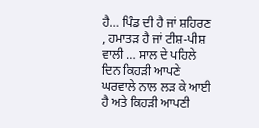ਹੈ… ਪਿੰਡ ਦੀ ਹੈ ਜਾਂ ਸ਼ਹਿਰਣ , ਹਮਾਤੜ ਹੈ ਜਾਂ ਟੀਸ਼-ਪੀਸ਼ ਵਾਲੀ … ਸਾਲ ਦੇ ਪਹਿਲੇ ਦਿਨ ਕਿਹੜੀ ਆਪਣੇ ਘਰਵਾਲੇ ਨਾਲ ਲੜ ਕੇ ਆਈ ਹੈ ਅਤੇ ਕਿਹੜੀ ਆਪਣੀ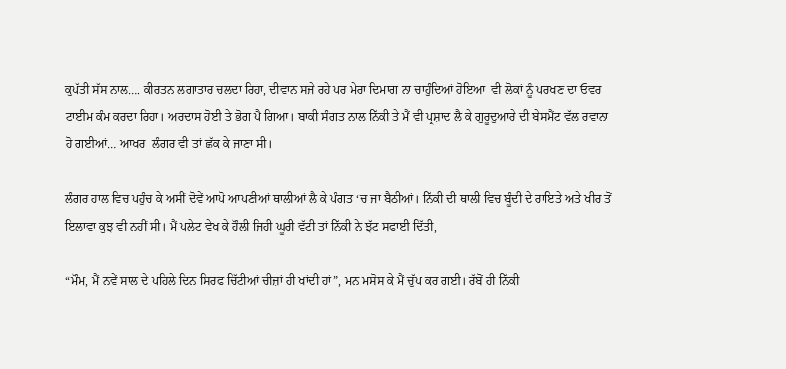ਕੁਪੱਤੀ ਸੱਸ ਨਾਲ…. ਕੀਰਤਨ ਲਗਾਤਾਰ ਚਲਦਾ ਰਿਹਾ, ਦੀਵਾਨ ਸਜੇ ਰਹੇ ਪਰ ਮੇਰਾ ਦਿਮਾਗ ਨਾ ਚਾਹੁੰਦਿਆਂ ਹੋਇਆ  ਵੀ ਲੋਕਾਂ ਨੂੰ ਪਰਖਣ ਦਾ ਓਵਰ ਟਾਈਮ ਕੰਮ ਕਰਦਾ ਰਿਹਾ। ਅਰਦਾਸ ਹੋਈ ਤੇ ਭੋਗ ਪੈ ਗਿਆ। ਬਾਕੀ ਸੰਗਤ ਨਾਲ ਨਿੱਕੀ ਤੇ ਮੈਂ ਵੀ ਪ੍ਰਸ਼ਾਦ ਲੈ ਕੇ ਗੁਰੂਦੁਆਰੇ ਦੀ ਬੇਸਮੈਂਟ ਵੱਲ ਰਵਾਨਾ ਹੋ ਗਈਆਂ… ਆਖਰ  ਲੰਗਰ ਵੀ ਤਾਂ ਛੱਕ ਕੇ ਜਾਣਾ ਸੀ।

ਲੰਗਰ ਹਾਲ ਵਿਚ ਪਹੁੰਚ ਕੇ ਅਸੀਂ ਦੋਵੇਂ ਆਪੋ ਆਪਣੀਆਂ ਥਾਲੀਆਂ ਲੈ ਕੇ ਪੰਗਤ ‘ਚ ਜਾ ਬੈਠੀਆਂ। ਨਿੱਕੀ ਦੀ ਥਾਲੀ ਵਿਚ ਬੂੰਦੀ ਦੇ ਰਾਇਤੇ ਅਤੇ ਖੀਰ ਤੋਂ ਇਲਾਵਾ ਕੁਝ ਵੀ ਨਹੀਂ ਸੀ। ਮੈਂ ਪਲੇਟ ਵੇਖ ਕੇ ਹੌਲੀ ਜਿਹੀ ਘੂਰੀ ਵੱਟੀ ਤਾਂ ਨਿੱਕੀ ਨੇ ਝੱਟ ਸਫਾਈ ਦਿੱਤੀ,

“ਮੌਮ, ਮੈਂ ਨਵੇਂ ਸਾਲ ਦੇ ਪਹਿਲੇ ਦਿਨ ਸਿਰਫ ਚਿੱਟੀਆਂ ਚੀਜ਼ਾਂ ਹੀ ਖਾਂਦੀ ਹਾਂ”, ਮਨ ਮਸੋਸ ਕੇ ਮੈਂ ਚੁੱਪ ਕਰ ਗਈ। ਰੱਬੋਂ ਹੀ ਨਿੱਕੀ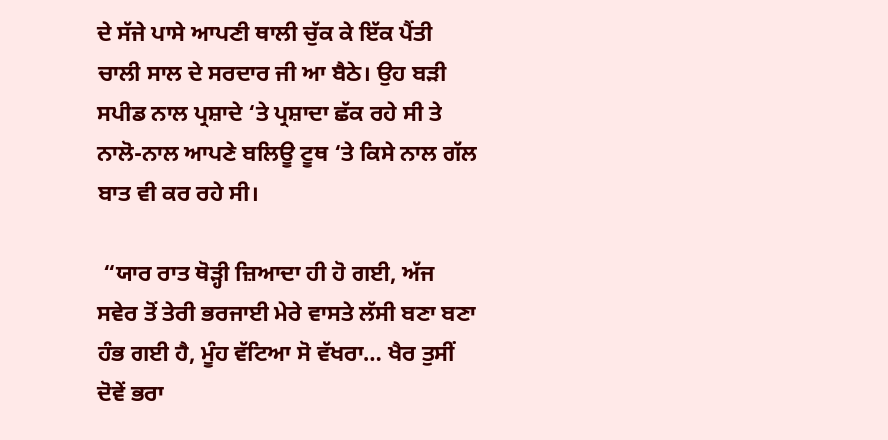ਦੇ ਸੱਜੇ ਪਾਸੇ ਆਪਣੀ ਥਾਲੀ ਚੁੱਕ ਕੇ ਇੱਕ ਪੈਂਤੀ ਚਾਲੀ ਸਾਲ ਦੇ ਸਰਦਾਰ ਜੀ ਆ ਬੈਠੇ। ਉਹ ਬੜੀ ਸਪੀਡ ਨਾਲ ਪ੍ਰਸ਼ਾਦੇ ‘ਤੇ ਪ੍ਰਸ਼ਾਦਾ ਛੱਕ ਰਹੇ ਸੀ ਤੇ ਨਾਲੋ-ਨਾਲ ਆਪਣੇ ਬਲਿਊ ਟੂਥ ‘ਤੇ ਕਿਸੇ ਨਾਲ ਗੱਲ ਬਾਤ ਵੀ ਕਰ ਰਹੇ ਸੀ।

 “ਯਾਰ ਰਾਤ ਥੋੜ੍ਹੀ ਜ਼ਿਆਦਾ ਹੀ ਹੋ ਗਈ, ਅੱਜ ਸਵੇਰ ਤੋਂ ਤੇਰੀ ਭਰਜਾਈ ਮੇਰੇ ਵਾਸਤੇ ਲੱਸੀ ਬਣਾ ਬਣਾ ਹੰਭ ਗਈ ਹੈ, ਮੂੰਹ ਵੱਟਿਆ ਸੋ ਵੱਖਰਾ… ਖੈਰ ਤੁਸੀਂ ਦੋਵੇਂ ਭਰਾ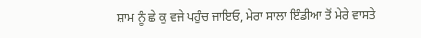ਸ਼ਾਮ ਨੂੰ ਛੇ ਕੁ ਵਜੇ ਪਹੁੰਚ ਜਾਇਓ, ਮੇਰਾ ਸਾਲਾ ਇੰਡੀਆ ਤੋਂ ਮੇਰੇ ਵਾਸਤੇ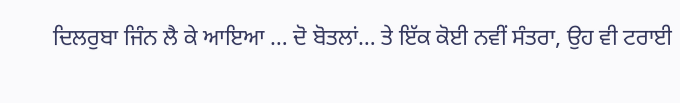ਦਿਲਰੁਬਾ ਜਿੰਨ ਲੈ ਕੇ ਆਇਆ … ਦੋ ਬੋਤਲਾਂ… ਤੇ ਇੱਕ ਕੋਈ ਨਵੀਂ ਸੰਤਰਾ, ਉਹ ਵੀ ਟਰਾਈ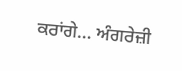ਕਰਾਂਗੇ… ਅੰਗਰੇਜ਼ੀ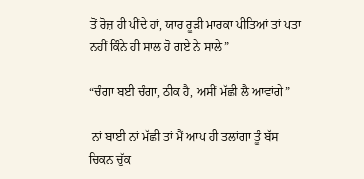ਤੋਂ ਰੋਜ਼ ਹੀ ਪੀਂਦੇ ਹਾਂ, ਯਾਰ ਰੂੜੀ ਮਾਰਕਾ ਪੀਤਿਆਂ ਤਾਂ ਪਤਾ ਨਹੀਂ ਕਿੰਨੇ ਹੀ ਸਾਲ ਹੋ ਗਏ ਨੇ ਸਾਲੇ”

“ਚੰਗਾ ਬਈ ਚੰਗਾ, ਠੀਕ ਹੈ, ਅਸੀਂ ਮੱਛੀ ਲੈ ਆਵਾਂਗੇ”

 ਨਾਂ ਬਾਈ ਨਾਂ ਮੱਛੀ ਤਾਂ ਮੈਂ ਆਪ ਹੀ ਤਲਾਂਗਾ ਤੂੰ ਬੱਸ ਚਿਕਨ ਚੁੱਕ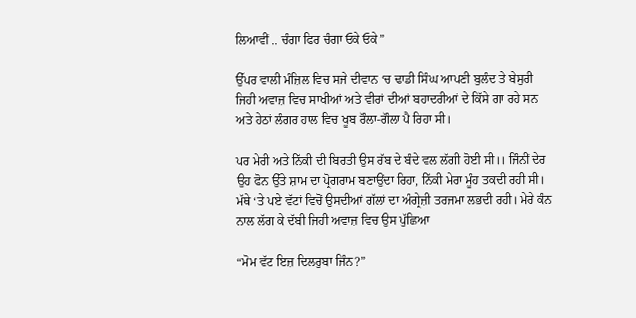ਲਿਆਵੀਂ .. ਚੰਗਾ ਫਿਰ ਚੰਗਾ ਓਕੇ ਓਕੇ”

ਉੱਪਰ ਵਾਲੀ ਮੰਜ਼ਿਲ ਵਿਚ ਸਜੇ ਦੀਵਾਨ ‘ਚ ਢਾਡੀ ਸਿੰਘ ਆਪਣੀ ਬੁਲੰਦ ਤੇ ਬੇਸੁਰੀ ਜਿਹੀ ਅਵਾਜ਼ ਵਿਚ ਸਾਖੀਆਂ ਅਤੇ ਵੀਰਾਂ ਦੀਆਂ ਬਹਾਦਰੀਆਂ ਦੇ ਕਿੱਸੇ ਗਾ ਰਹੇ ਸਨ ਅਤੇ ਹੇਠਾਂ ਲੰਗਰ ਹਾਲ ਵਿਚ ਖੂਬ ਰੌਲਾ-ਗੌਲਾ ਪੈ ਰਿਹਾ ਸੀ।

ਪਰ ਮੇਰੀ ਅਤੇ ਨਿੱਕੀ ਦੀ ਬਿਰਤੀ ਉਸ ਰੱਬ ਦੇ ਬੰਦੇ ਵਲ ਲੱਗੀ ਹੋਈ ਸੀ।। ਜਿੰਨੀਂ ਦੇਰ ਉਹ ਫੋਨ ਉੱਤੇ ਸ਼ਾਮ ਦਾ ਪ੍ਰੋਗਰਾਮ ਬਣਾਉਂਦਾ ਰਿਹਾ, ਨਿੱਕੀ ਮੇਰਾ ਮੂੰਹ ਤਕਦੀ ਰਹੀ ਸੀ। ਮੱਥੇ ‘ਤੇ ਪਏ ਵੱਟਾਂ ਵਿਚੋਂ ਉਸਦੀਆਂ ਗੱਲਾਂ ਦਾ ਅੰਗ੍ਰੇਜ਼ੀ ਤਰਜਮਾ ਲਭਦੀ ਰਹੀ। ਮੇਰੇ ਕੰਨ ਨਾਲ ਲੱਗ ਕੇ ਦੱਬੀ ਜਿਹੀ ਅਵਾਜ਼ ਵਿਚ ਉਸ ਪੁੱਛਿਆ

“ਮੋਮ ਵੱਟ ਇਜ਼ ਦਿਲਰੁਬਾ ਜਿੰਨ?”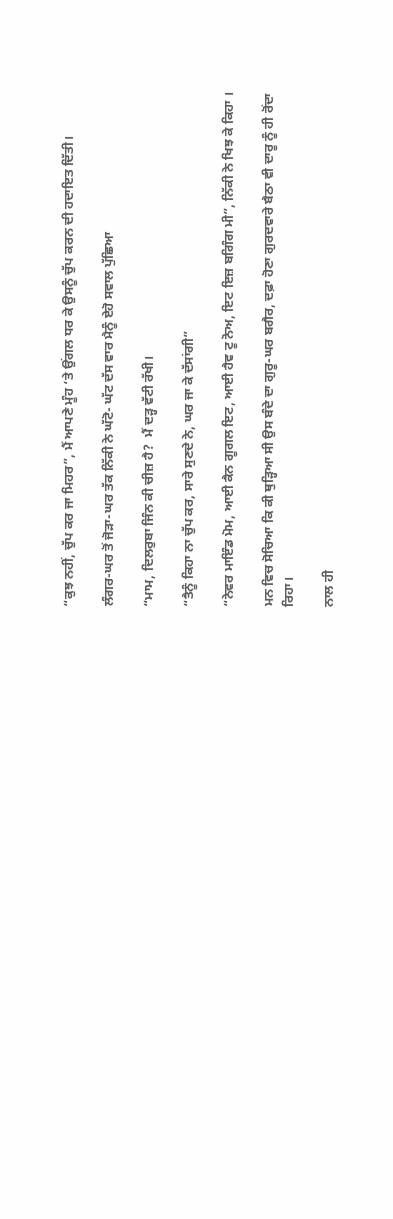“ਕੁਝ ਨਹੀਂ, ਚੁੱਪ ਕਰ ਜਾ ਮਿਹਰ”, ਮੈਂ ਆਪਣੇ ਮੂੰਹ ‘ਤੇ ਉਂਗਲ ਧਰ ਕੇ ਉਸਨੂੰ ਚੁੱਪ ਕਰਨ ਦੀ ਹਦਾਇਤ ਦਿੱਤੀ।

ਲੰਗਰ-ਘਰ ਤੋਂ ਜੋੜਾ-ਘਰ ਤੱਕ ਨਿੱਕੀ ਨੇ ਘੱਟੋ- ਘੱਟ ਦੱਸ ਵਾਰ ਮੈਨੂੰ ਏਹੋ ਸਵਾਲ ਪੁੱਛਿਆ

“ਮਾਮ, ਦਿਲਰੁਬਾ ਜਿੰਨ ਕੀ ਚੀਜ਼ ਹੈ?  ਮੈਂ ਦੜ੍ਹ ਵੱਟੀ ਰੱਖੀ।

“ਤੈਨੂੰ ਕਿਹਾ ਨਾ ਚੁੱਪ ਕਰ, ਸਾਰੇ ਸੁਣਦੇ ਨੇ, ਘਰ ਜਾ ਕੇ ਦੱਸਾਂਗੀ”

“ਨੇਵਰ ਮਾਇੰਡ ਮੋਮ, ਆਈ ਕੈਨ ਗੂਗਲ ਇਟ, ਆਈ ਹੈਵ ਟੂ ਨੋਅ, ਇਟ ਇਜ਼ ਬਗਿੰਗ ਮੀ”, ਨਿੱਕੀ ਨੇ ਖਿਝ ਕੇ ਕਿਹਾ ।

ਮਨ ਵਿਚ ਸੋਚਿਆ ਕਿ ਕੀ ਥੁੜ੍ਹਿਆ ਸੀ ਉਸ ਬੰਦੇ ਦਾ ਗੁਰੂ-ਘਰ ਬਗੈਰ, ਦਫ਼ਾ ਹੋਣਾ ਗੁਰਦਵਾਰੇ ਬੈਠਾ ਵੀ ਦਾਰੂ ਨੂੰ ਹੀ ਰੋਂਦਾ ਰਿਹਾ।

ਨਾਲ ਹੀ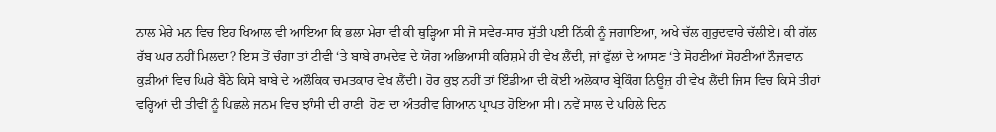ਨਾਲ ਮੇਰੇ ਮਨ ਵਿਚ ਇਹ ਖਿਆਲ ਵੀ ਆਇਆ ਕਿ ਭਲਾ ਮੇਰਾ ਵੀ ਕੀ ਥੁੜ੍ਹਿਆ ਸੀ ਜੋ ਸਵੇਰ-ਸਾਰ ਸੁੱਤੀ ਪਈ ਨਿੱਕੀ ਨੂੰ ਜਗਾਇਆ, ਅਖੇ ਚੱਲ ਗੁਰੁਦਵਾਰੇ ਚੱਲੀਏ। ਕੀ ਗੱਲ ਰੱਬ ਘਰ ਨਹੀਂ ਮਿਲਦਾ? ਇਸ ਤੋਂ ਚੰਗਾ ਤਾਂ ਟੀਵੀ ‘ਤੇ ਬਾਬੇ ਰਾਮਦੇਵ ਦੇ ਯੋਗ ਅਭਿਆਸੀ ਕਰਿਸ਼ਮੇ ਹੀ ਵੇਖ ਲੈਂਦੀ, ਜਾਂ ਫੁੱਲਾਂ ਦੇ ਆਸਣ ‘ਤੇ ਸੋਹਣੀਆਂ ਸੋਹਣੀਆਂ ਨੌਜਵਾਨ ਕੁੜੀਆਂ ਵਿਚ ਘਿਰੇ ਬੈਠੇ ਕਿਸੇ ਬਾਬੇ ਦੇ ਅਲੌਕਿਕ ਚਮਤਕਾਰ ਵੇਖ ਲੈਂਦੀ। ਹੋਰ ਕੁਝ ਨਹੀਂ ਤਾਂ ਇੰਡੀਆ ਦੀ ਕੋਈ ਅਲੋਕਾਰ ਬ੍ਰੇਕਿੰਗ ਨਿਊਜ਼ ਹੀ ਵੇਖ ਲੈਂਦੀ ਜਿਸ ਵਿਚ ਕਿਸੇ ਤੀਹਾਂ ਵਰ੍ਹਿਆਂ ਦੀ ਤੀਵੀਂ ਨੂੰ ਪਿਛਲੇ ਜਨਮ ਵਿਚ ਝਾੰਸੀ ਦੀ ਰਾਣੀ  ਹੋਣ ਦਾ ਅੰਤਰੀਵ ਗਿਆਨ ਪ੍ਰਾਪਤ ਹੋਇਆ ਸੀ। ਨਵੇਂ ਸਾਲ ਦੇ ਪਹਿਲੇ ਦਿਨ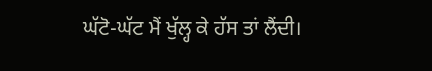ਘੱਟੋ-ਘੱਟ ਮੈਂ ਖੁੱਲ੍ਹ ਕੇ ਹੱਸ ਤਾਂ ਲੈਂਦੀ।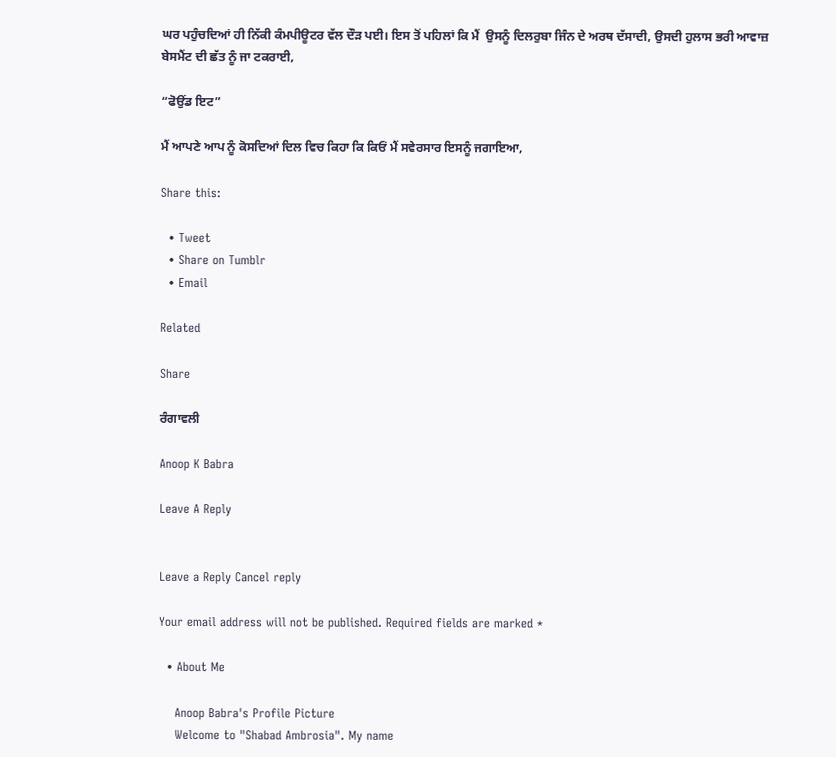ਘਰ ਪਹੁੰਚਦਿਆਂ ਹੀ ਨਿੱਕੀ ਕੰਮਪੀਊਟਰ ਵੱਲ ਦੌੜ ਪਈ। ਇਸ ਤੋਂ ਪਹਿਲਾਂ ਕਿ ਮੈਂ  ਉਸਨੂੰ ਦਿਲਰੁਬਾ ਜਿੰਨ ਦੇ ਅਰਥ ਦੱਸਾਦੀ, ਉਸਦੀ ਹੁਲਾਸ ਭਰੀ ਆਵਾਜ਼ ਬੇਸਮੈਂਟ ਦੀ ਛੱਤ ਨੂੰ ਜਾ ਟਕਰਾਈ,

“ਫੋਉਂਡ ਇਟ”

ਮੈਂ ਆਪਣੇ ਆਪ ਨੂੰ ਕੋਸਦਿਆਂ ਦਿਲ ਵਿਚ ਕਿਹਾ ਕਿ ਕਿਓਂ ਮੈਂ ਸਵੇਰਸਾਰ ਇਸਨੂੰ ਜਗਾਇਆ,

Share this:

  • Tweet
  • Share on Tumblr
  • Email

Related

Share

ਰੰਗਾਵਲੀ

Anoop K Babra

Leave A Reply


Leave a Reply Cancel reply

Your email address will not be published. Required fields are marked *

  • About Me

    Anoop Babra's Profile Picture
    Welcome to "Shabad Ambrosia". My name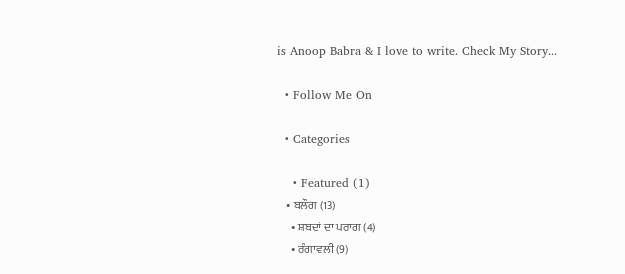is Anoop Babra & I love to write. Check My Story...

  • Follow Me On

  • Categories

    • Featured (1)
    • ਬਲੌਗ (13)
      • ਸ਼ਬਦਾਂ ਦਾ ਪਰਾਗ (4)
      • ਰੰਗਾਵਲੀ (9)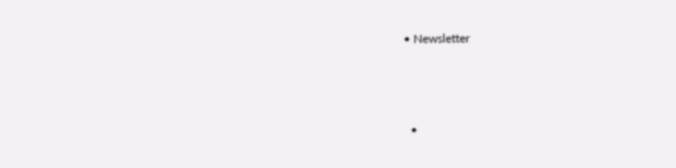• Newsletter



  •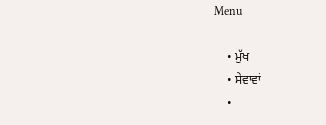Menu

    • ਮੁੱਖ
    • ਸੇਵਾਵਾਂ
    •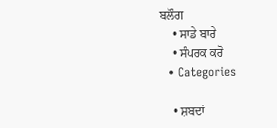ਬਲੌਗ
    • ਸਾਡੇ ਬਾਰੇ
    • ਸੰਪਰਕ ਕਰੋ
  • Categories

    • ਸ਼ਬਦਾਂ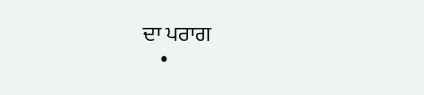ਦਾ ਪਰਾਗ
    •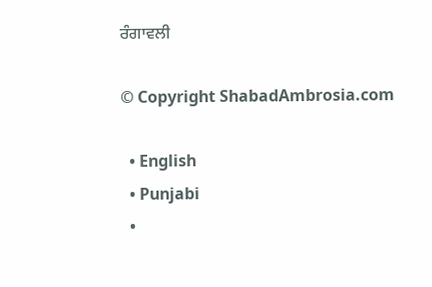ਰੰਗਾਵਲੀ

© Copyright ShabadAmbrosia.com

  • English
  • Punjabi
  •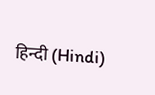हिन्दी (Hindi)